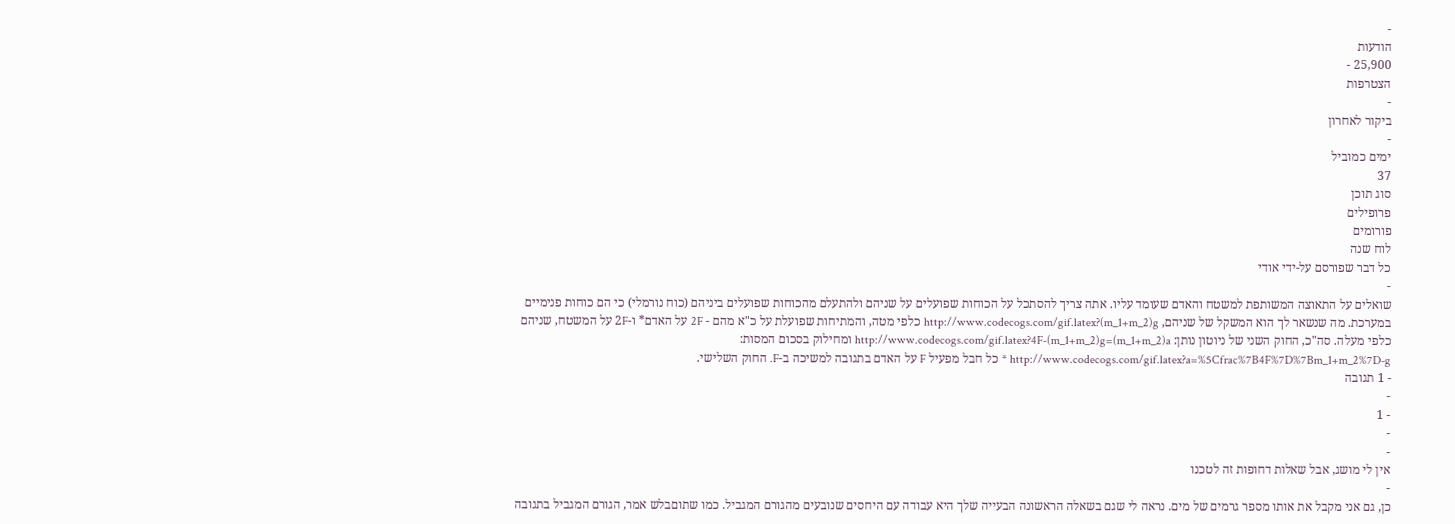-
הודעות
25,900 -
הצטרפות
-
ביקור לאחרון
-
ימים כמוביל
37
סוג תוכן
פרופילים
פורומים
לוח שנה
כל דבר שפורסם על-ידי אודי
-
שואלים על התאוצה המשותפת למשטח והאדם שעומד עליו. אתה צריך להסתכל על הכוחות שפועלים על שניהם ולהתעלם מהכוחות שפועלים ביניהם (כוח נורמלי) כי הם כוחות פנימיים במערכת. מה שנשאר לך הוא המשקל של שניהם, http://www.codecogs.com/gif.latex?(m_1+m_2)g כלפי מטה, והמתיחות שפועלת על כ"א מהם - 2F על האדם* ו-2F על המשטח, שניהם כלפי מעלה. סה"כ, החוק השני של ניוטון נותן: http://www.codecogs.com/gif.latex?4F-(m_1+m_2)g=(m_1+m_2)a ומחילוק בסכום המסות: http://www.codecogs.com/gif.latex?a=%5Cfrac%7B4F%7D%7Bm_1+m_2%7D-g * כל חבל מפעיל F על האדם בתגובה למשיכה ב-F. החוק השלישי.
- 1 תגובה
-
- 1
-
-
אין לי מושג, אבל שאלות דחופות זה לטכנו
-
כן, גם אני מקבל את אותו מספר גרמים של מים. נראה לי שגם בשאלה הראשונה הבעייה שלך היא עבודה עם היחסים שנובעים מהגורם המגביל. כמו שתוםבלש אמר, הגורם המגביל בתגובה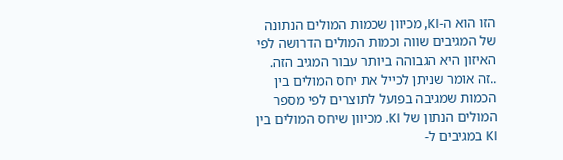הזו הוא ה-KI, מכיוון שכמות המולים הנתונה של המגיבים שווה וכמות המולים הדרושה לפי האיזון היא הגבוהה ביותר עבור המגיב הזה. ..זה אומר שניתן לכייל את יחס המולים בין הכמות שמגיבה בפועל לתוצרים לפי מספר המולים הנתון של KI. מכיוון שיחס המולים בין KI במגיבים ל-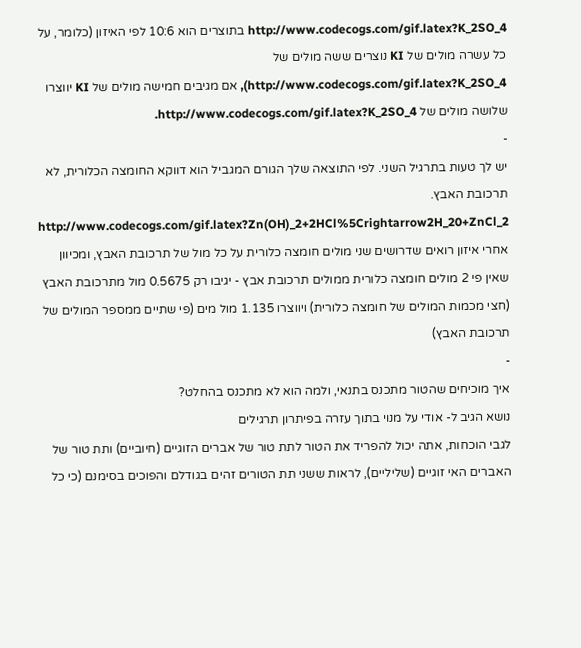http://www.codecogs.com/gif.latex?K_2SO_4 בתוצרים הוא 10:6 לפי האיזון (כלומר, על כל עשרה מולים של KI נוצרים ששה מולים של http://www.codecogs.com/gif.latex?K_2SO_4), אם מגיבים חמישה מולים של KI יווצרו שלושה מולים של http://www.codecogs.com/gif.latex?K_2SO_4.
-
יש לך טעות בתרגיל השני. לפי התוצאה שלך הגורם המגביל הוא דווקא החומצה הכלורית, לא תרכובת האבץ. http://www.codecogs.com/gif.latex?Zn(OH)_2+2HCl%5Crightarrow2H_20+ZnCl_2 אחרי איזון רואים שדרושים שני מולים חומצה כלורית על כל מול של תרכובת האבץ, ומכיוון שאין פי 2 מולים חומצה כלורית ממולים תרכובת אבץ - יגיבו רק 0.5675 מול מתרכובת האבץ (חצי מכמות המולים של חומצה כלורית) ויווצרו 1.135 מול מים (פי שתיים ממספר המולים של תרכובת האבץ)
-
איך מוכיחים שהטור מתכנס בתנאי, ולמה הוא לא מתכנס בהחלט?
נושא הגיב ל- אודי על מנוי בתוך עזרה בפיתרון תרגילים
לגבי הוכחות, אתה יכול להפריד את הטור לתת טור של אברים הזוגיים (חיוביים) ותת טור של האברים האי זוגיים (שליליים), לראות ששני תת הטורים זהים בגודלם והפוכים בסימנם (כי כל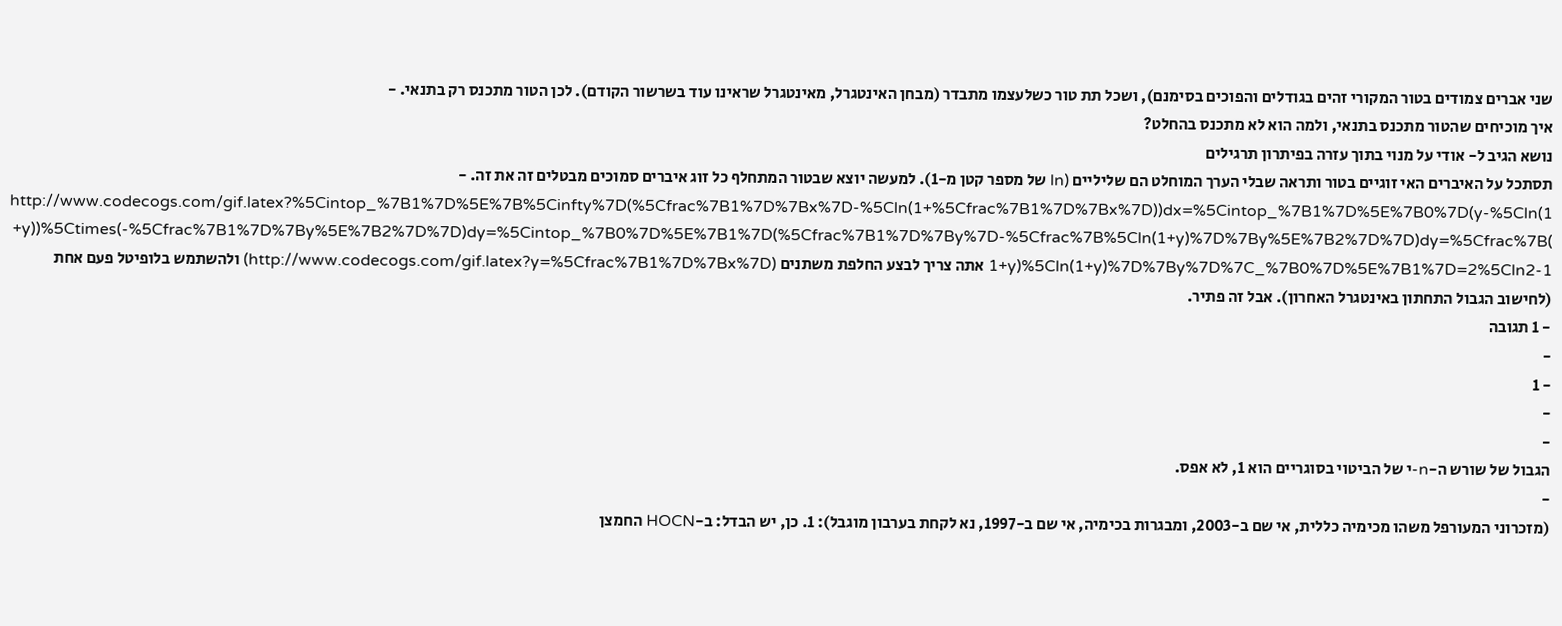שני אברים צמודים בטור המקורי זהים בגודלים והפוכים בסימנם), ושכל תת טור כשלעצמו מתבדר (מבחן האינטגרל, מאינטגרל שראינו עוד בשרשור הקודם). לכן הטור מתכנס רק בתנאי. -
איך מוכיחים שהטור מתכנס בתנאי, ולמה הוא לא מתכנס בהחלט?
נושא הגיב ל- אודי על מנוי בתוך עזרה בפיתרון תרגילים
תסתכל על האיברים האי זוגיים בטור ותראה שבלי הערך המוחלט הם שליליים (ln של מספר קטן מ-1). למעשה יוצא שבטור המתחלף כל זוג איברים סמוכים מבטלים זה את זה. -
http://www.codecogs.com/gif.latex?%5Cintop_%7B1%7D%5E%7B%5Cinfty%7D(%5Cfrac%7B1%7D%7Bx%7D-%5Cln(1+%5Cfrac%7B1%7D%7Bx%7D))dx=%5Cintop_%7B1%7D%5E%7B0%7D(y-%5Cln(1+y))%5Ctimes(-%5Cfrac%7B1%7D%7By%5E%7B2%7D%7D)dy=%5Cintop_%7B0%7D%5E%7B1%7D(%5Cfrac%7B1%7D%7By%7D-%5Cfrac%7B%5Cln(1+y)%7D%7By%5E%7B2%7D%7D)dy=%5Cfrac%7B(1+y)%5Cln(1+y)%7D%7By%7D%7C_%7B0%7D%5E%7B1%7D=2%5Cln2-1 אתה צריך לבצע החלפת משתנים (http://www.codecogs.com/gif.latex?y=%5Cfrac%7B1%7D%7Bx%7D) ולהשתמש בלופיטל פעם אחת (לחישוב הגבול התחתון באינטגרל האחרון). אבל זה פתיר.
- 1 תגובה
-
- 1
-
-
הגבול של שורש ה-n-י של הביטוי בסוגריים הוא 1, לא אפס.
-
(מזכרוני המעורפל משהו מכימיה כללית, אי שם ב-2003, ומבגרות בכימיה, אי שם ב-1997, נא לקחת בערבון מוגבל): 1. כן, יש הבדל: ב-HOCN החמצן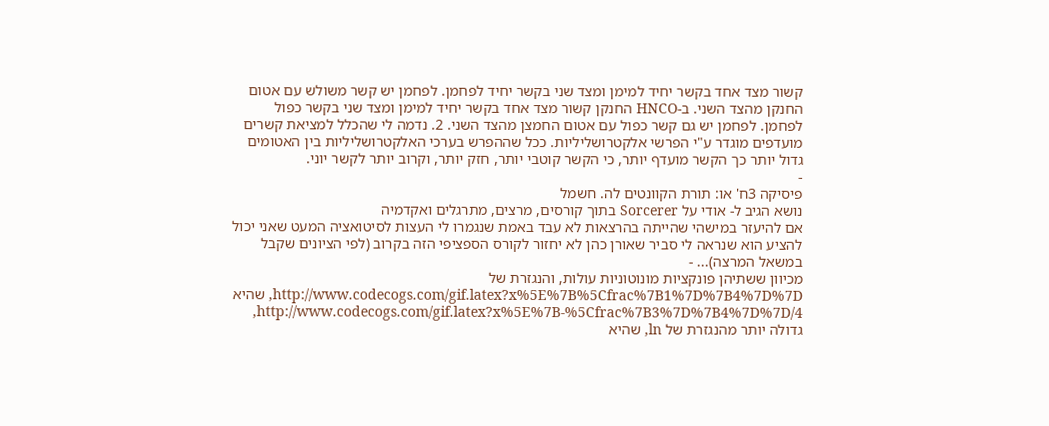קשור מצד אחד בקשר יחיד למימן ומצד שני בקשר יחיד לפחמן. לפחמן יש קשר משולש עם אטום החנקן מהצד השני. ב-HNCO החנקן קשור מצד אחד בקשר יחיד למימן ומצד שני בקשר כפול לפחמן. לפחמן יש גם קשר כפול עם אטום החמצן מהצד השני. 2. נדמה לי שהכלל למציאת קשרים מועדפים מוגדר ע"י הפרשי אלקטרושליליות. ככל שההפרש בערכי האלקטרושליליות בין האטומים גדול יותר כך הקשר מועדף יותר, כי הקשר קוטבי יותר, חזק יותר, וקרוב יותר לקשר יוני.
-
פיסיקה 3ח' או: תורת הקוונטים לה. חשמל
נושא הגיב ל- אודי על Sorcerer בתוך קורסים, מרצים, מתרגלים ואקדמיה
אם להיעזר במישהי שהייתה בהרצאות לא עבד באמת שנגמרו לי העצות לסיטואציה המעט שאני יכול להציע הוא שנראה לי סביר שאורן כהן לא יחזור לקורס הספציפי הזה בקרוב (לפי הציונים שקבל במשאל המרצה)... -
מכיוון ששתיהן פונקציות מונוטוניות עולות, והנגזרת של http://www.codecogs.com/gif.latex?x%5E%7B%5Cfrac%7B1%7D%7B4%7D%7D, שהיא http://www.codecogs.com/gif.latex?x%5E%7B-%5Cfrac%7B3%7D%7B4%7D%7D/4, גדולה יותר מהנגזרת של ln, שהיא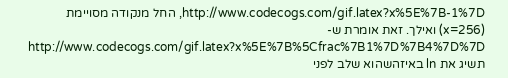http://www.codecogs.com/gif.latex?x%5E%7B-1%7D, החל מנקודה מסויימת (x=256) ואילך. זאת אומרת ש-http://www.codecogs.com/gif.latex?x%5E%7B%5Cfrac%7B1%7D%7B4%7D%7D תשיג את ln באיזהשהוא שלב לפני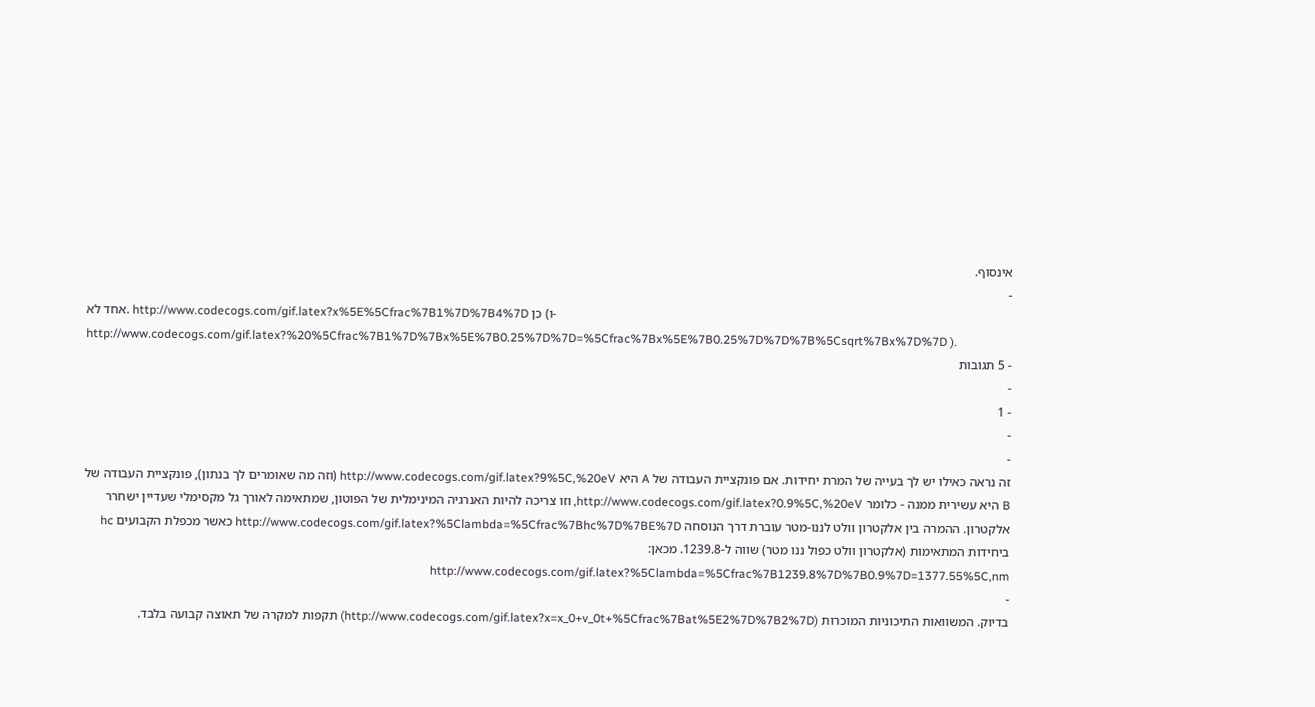אינסוף.
-
אחד לא. http://www.codecogs.com/gif.latex?x%5E%5Cfrac%7B1%7D%7B4%7D כן (ו- http://www.codecogs.com/gif.latex?%20%5Cfrac%7B1%7D%7Bx%5E%7B0.25%7D%7D=%5Cfrac%7Bx%5E%7B0.25%7D%7D%7B%5Csqrt%7Bx%7D%7D ).
- 5 תגובות
-
- 1
-
-
זה נראה כאילו יש לך בעייה של המרת יחידות. אם פונקציית העבודה של A היא http://www.codecogs.com/gif.latex?9%5C,%20eV (וזה מה שאומרים לך בנתון), פונקציית העבודה של B היא עשירית ממנה - כלומר http://www.codecogs.com/gif.latex?0.9%5C,%20eV, וזו צריכה להיות האנרגיה המינימלית של הפוטון, שמתאימה לאורך גל מקסימלי שעדיין ישחרר אלקטרון. ההמרה בין אלקטרון וולט לננו-מטר עוברת דרך הנוסחה http://www.codecogs.com/gif.latex?%5Clambda=%5Cfrac%7Bhc%7D%7BE%7D כאשר מכפלת הקבועים hc ביחידות המתאימות (אלקטרון וולט כפול ננו מטר) שווה ל-1239.8. מכאן: http://www.codecogs.com/gif.latex?%5Clambda=%5Cfrac%7B1239.8%7D%7B0.9%7D=1377.55%5C,nm
-
בדיוק. המשוואות התיכוניות המוכרות (http://www.codecogs.com/gif.latex?x=x_0+v_0t+%5Cfrac%7Bat%5E2%7D%7B2%7D) תקפות למקרה של תאוצה קבועה בלבד.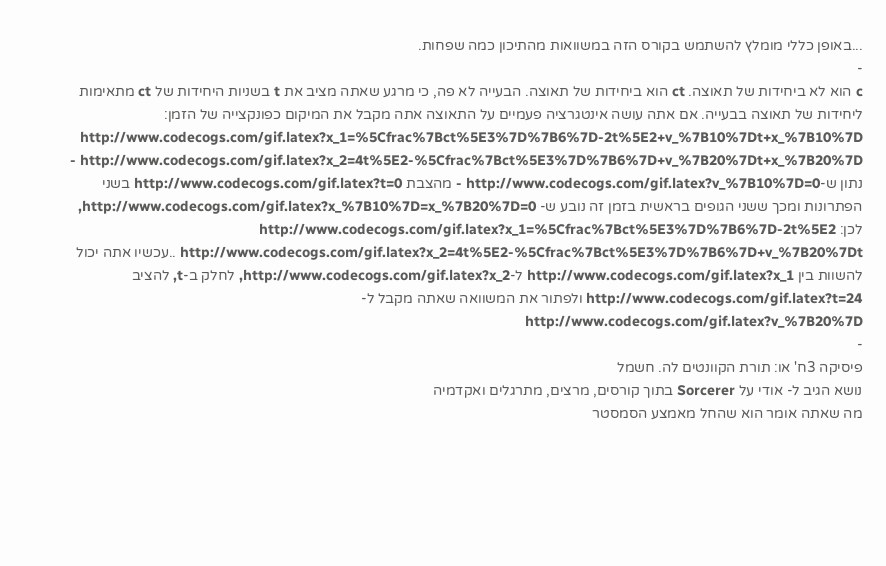...באופן כללי מומלץ להשתמש בקורס הזה במשוואות מהתיכון כמה שפחות.
-
c הוא לא ביחידות של תאוצה. ct הוא ביחידות של תאוצה. הבעייה לא פה, כי מרגע שאתה מציב את t בשניות היחידות של ct מתאימות ליחידות של תאוצה בבעייה. אם אתה עושה אינטגרציה פעמיים על התאוצה אתה מקבל את המיקום כפונקצייה של הזמן: http://www.codecogs.com/gif.latex?x_1=%5Cfrac%7Bct%5E3%7D%7B6%7D-2t%5E2+v_%7B10%7Dt+x_%7B10%7D http://www.codecogs.com/gif.latex?x_2=4t%5E2-%5Cfrac%7Bct%5E3%7D%7B6%7D+v_%7B20%7Dt+x_%7B20%7D - נתון ש-http://www.codecogs.com/gif.latex?v_%7B10%7D=0 - מהצבת http://www.codecogs.com/gif.latex?t=0 בשני הפתרונות ומכך ששני הגופים בראשית בזמן זה נובע ש- http://www.codecogs.com/gif.latex?x_%7B10%7D=x_%7B20%7D=0, לכן: http://www.codecogs.com/gif.latex?x_1=%5Cfrac%7Bct%5E3%7D%7B6%7D-2t%5E2 http://www.codecogs.com/gif.latex?x_2=4t%5E2-%5Cfrac%7Bct%5E3%7D%7B6%7D+v_%7B20%7Dt ..עכשיו אתה יכול להשוות בין http://www.codecogs.com/gif.latex?x_1 ל-http://www.codecogs.com/gif.latex?x_2, לחלק ב-t, להציב http://www.codecogs.com/gif.latex?t=24 ולפתור את המשוואה שאתה מקבל ל-http://www.codecogs.com/gif.latex?v_%7B20%7D
-
פיסיקה 3ח' או: תורת הקוונטים לה. חשמל
נושא הגיב ל- אודי על Sorcerer בתוך קורסים, מרצים, מתרגלים ואקדמיה
מה שאתה אומר הוא שהחל מאמצע הסמסטר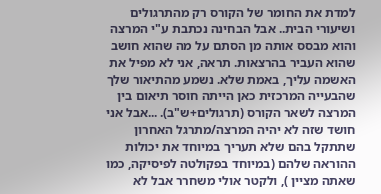למדת את החומר של הקורס רק מהתרגולים ושיעורי הבית.. אבל הבחינה נכתבת ע"י המרצה והוא מבסס אותה מן הסתם על מה שהוא חושב שהוא העביר בהרצאות. תראה, אני לא מפיל את האשמה עליך, באמת שלא. נשמע מהתיאור שלך שהבעייה המרכזית כאן הייתה חוסר תיאום בין המרצה לשאר הקורס (תרגולים+ש"ב). ...אבל אני חושד שזה לא יהיה המרצה/מתרגל האחרון שתתקל בהם שלא תעריך במיוחד את יכולות ההוראה שלהם (במיוחד בפקולטה לפיסיקה, כמו שאתה מציין ), ולקטר אולי משחרר אבל לא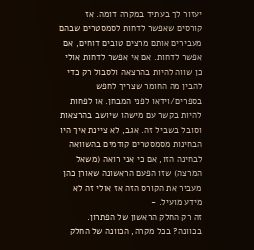יעזור לך בעתיד במקרה דומה. אז קורסים שאפשר לדחות לסמסטרים שבהם מעבירים אותם מרצים טובים דוחים, אם אפשר לדחות. אם אי אפשר לדחות אולי כן שווה להיות בהרצאה ולסבול רק כדי להבין מה החומר שצריך לחפש בספרים/וידאו לפני המבחן. או לפחות להיות בקשר עם מישהו שיושב בהרצאות וסובל בשביל זה. אגב, לא ציינת איך היו הבחינות מסמסטרים קודמים בהשוואה לבחינה הזו, אם כי אני רואה (משאל המרצה) שזו הפעם הראשונה שאורן כהן מעביר את הקורס הזה אז אולי זה לא מידע מועיל. -
זה רק החלק הראשון של הפתרון. בכוונה? בכל מקרה, הכוונה של החלק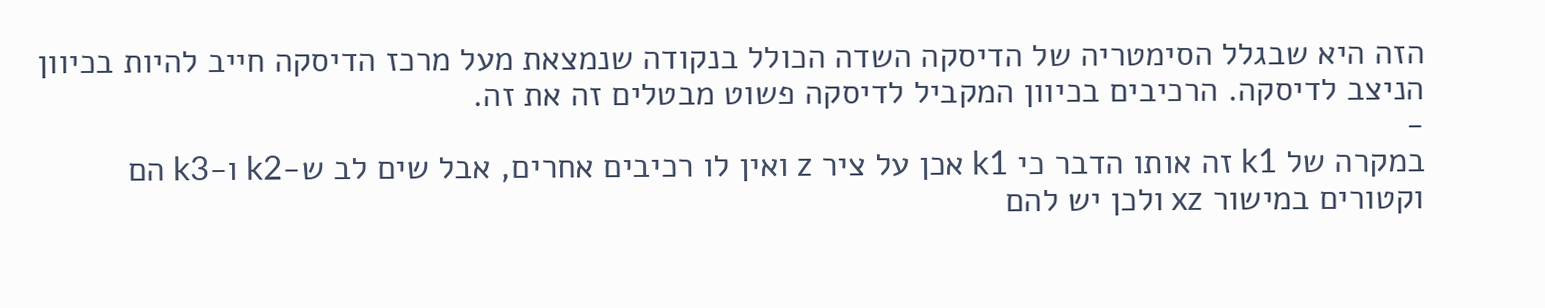הזה היא שבגלל הסימטריה של הדיסקה השדה הכולל בנקודה שנמצאת מעל מרכז הדיסקה חייב להיות בכיוון הניצב לדיסקה. הרכיבים בכיוון המקביל לדיסקה פשוט מבטלים זה את זה.
-
במקרה של k1 זה אותו הדבר כי k1 אכן על ציר z ואין לו רכיבים אחרים, אבל שים לב ש-k2 ו-k3 הם וקטורים במישור xz ולכן יש להם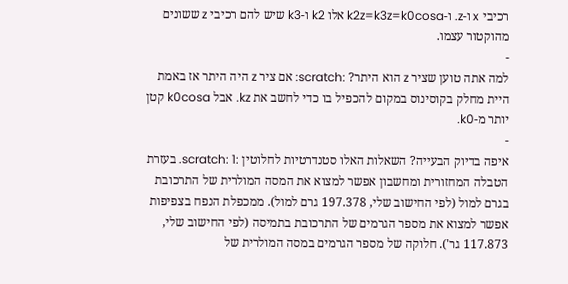רכיבי x ו-z. ו-k2z=k3z=k0cosa אלו k2 ו-k3 שיש להם רכיבי z ששונים מהוקטור עצמו.
-
למה אתה טוען שציר z הוא היתר? :scratch: אם ציר z היה היתר אז באמת היית מחלק בקוסינוס במקום להכפיל בו כדי לחשב את kz. אבל k0cosa קטן יותר מ-k0.
-
איפה בדיוק הבעייה? השאלות האלו סטנדרטיות לחלוטין :scratch: 1. בעזרת הטבלה המחזורית ומחשבון אפשר למצוא את המסה המולרית של התרכובת בגרם למול (לפי החישוב שלי, 197.378 גרם למול). ממכפלת הנפח בצפיפות אפשר למצוא את מספר הגרמים של התרכובת בתמיסה (לפי החישוב שלי, 117.873 גר'). חלוקה של מספר הגרמים במסה המולרית של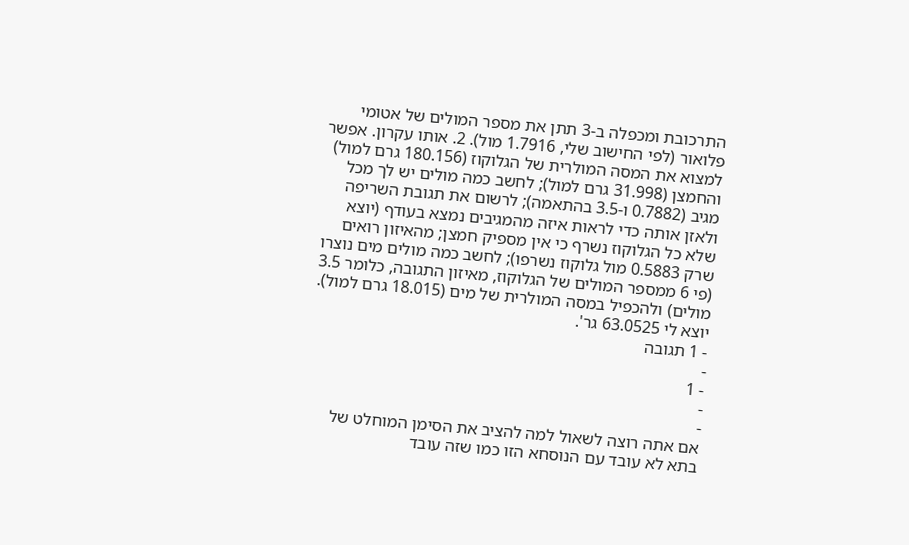התרכובת ומכפלה ב-3 תתן את מספר המולים של אטומי פלואור (לפי החישוב שלי, 1.7916 מול). 2. אותו עקרון. אפשר למצוא את המסה המולרית של הגלוקוז (180.156 גרם למול) והחמצן (31.998 גרם למול); לחשב כמה מולים יש לך מכל מגיב (0.7882 ו-3.5 בהתאמה); לרשום את תגובת השריפה ולאזן אותה כדי לראות איזה מהמגיבים נמצא בעודף (יוצא שלא כל הגלוקוז נשרף כי אין מספיק חמצן; מהאיזון רואים שרק 0.5883 מול גלוקוז נשרפו); לחשב כמה מולים מים נוצרו (פי 6 ממספר המולים של הגלוקוז, מאיזון התגובה, כלומר 3.5 מולים) ולהכפיל במסה המולרית של מים (18.015 גרם למול). יוצא לי 63.0525 גר'.
- 1 תגובה
-
- 1
-
-
אם אתה רוצה לשאול למה להציב את הסימן המוחלט של בתא לא עובד עם הנוסחא הזו כמו שזה עובד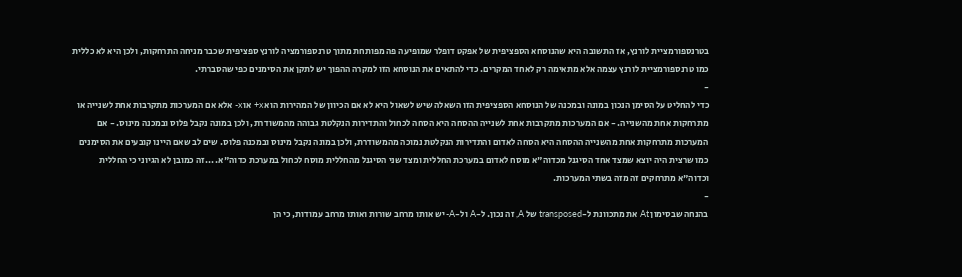בטרנספורמציית לורנץ, אז התשובה היא שהנוסחא הספציפית של אפקט דופלר שמופיעה פה מפותחת מתוך טרנספורמציה לורנץ ספציפית שכבר מניחה התרחקות, ולכן היא לא כללית כמו טרנספורמציית לורנץ עצמה אלא מתאימה רק לאחד המקרים. כדי להתאים את הנוסחא הזו למקרה ההפוך יש לתקן את הסימנים כפי שהסברתי.
-
כדי להחליט על הסימן הנכון במונה ובמכנה של הנוסחא הספציפית הזו השאלה שיש לשאול היא לא אם הכיוון של המהירות הוא x+ או x- אלא אם המערכות מתקרבות אחת לשנייה או מתרחקות אחת מהשנייה. - אם המערכות מתקרבות אחת לשנייה ההסחה היא הסחה לכחול והתדירות הנקלטת גבוהה מהמשודרת, ולכן במונה נקבל פלוס ובמכנה מינוס. - אם המערכות מתרחקות אחת מהשנייה ההסחה היא הסחה לאדום והתדירות הנקלטת נמוכה מהמשודרת, ולכן במונה נקבל מינוס ובמכנה פלוס. שים לב שאם היינו קובעים את הסימנים כמו שרצית היה יוצא שמצד אחד הסיגנל מכדוה"א מוסח לאדום במערכת החללית ומצד שני הסיגנל מהחללית מוסח לכחול במערכת כדוה"א. ...זה כמובן לא הגיוני כי החללית וכדוה"א מתרחקים זה מזה בשתי המערכות.
-
בהנחה שבסימון At את מתכוונת ל-transposed של A, זה נכון. ל-A ול-A- יש אותו מרחב שורות ואותו מרחב עמודות, כי הן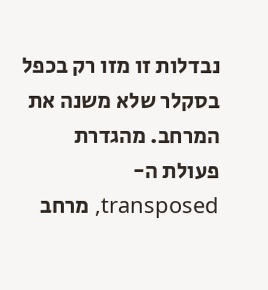נבדלות זו מזו רק בכפל בסקלר שלא משנה את המרחב. מהגדרת פעולת ה-transposed, מרחב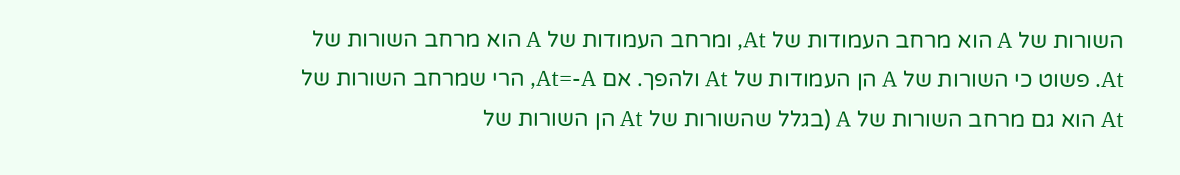השורות של A הוא מרחב העמודות של At, ומרחב העמודות של A הוא מרחב השורות של At. פשוט כי השורות של A הן העמודות של At ולהפך. אם At=-A, הרי שמרחב השורות של At הוא גם מרחב השורות של A (בגלל שהשורות של At הן השורות של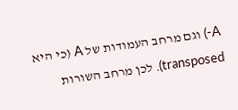A-) וגם מרחב העמודות של A (כי היא transposed). לכן מרחב השורות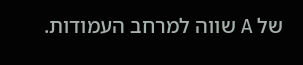של A שווה למרחב העמודות.